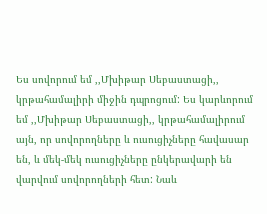Ես սովորում եմ ,,Մխիթար Սեբաստացի,, կրթահամալիրի միջին դպրոցում: Ես կարևորում եմ ,,Մխիթար Սեբաստացի,, կրթահամալիրում այն, որ սովորողները և ուսուցիչները հավասար են, և մեկ-մեկ ուսուցիչները ընկերավարի են վարվում սովորողների հետ: Նաև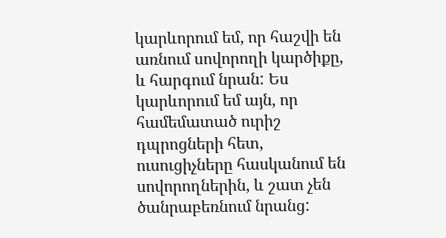կարևորում եմ, որ հաշվի են առնում սովորողի կարծիքը, և հարգում նրան: Ես կարևորում եմ այն, որ համեմատած ուրիշ դպրոցների հետ, ուսուցիչները հասկանում են սովորողներին, և շատ չեն ծանրաբեռնում նրանց: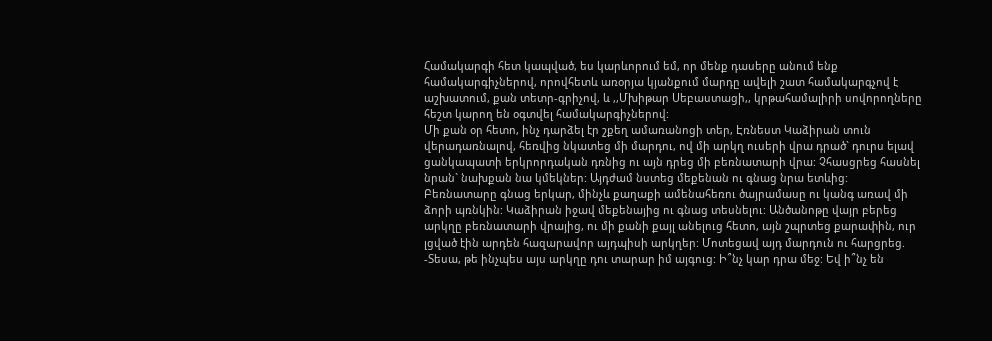Համակարգի հետ կապված, ես կարևորում եմ, որ մենք դասերը անում ենք համակարգիչներով, որովհետև առօրյա կյանքում մարդը ավելի շատ համակարգչով է աշխատում, քան տետր-գրիչով, և ,,Մխիթար Սեբաստացի,, կրթահամալիրի սովորողները հեշտ կարող են օգտվել համակարգիչներով:
Մի քան օր հետո, ինչ դարձել էր շքեղ ամառանոցի տեր, Էռնեստ Կաձիրան տուն վերադառնալով, հեռվից նկատեց մի մարդու, ով մի արկղ ուսերի վրա դրած` դուրս ելավ ցանկապատի երկրորդական դռնից ու այն դրեց մի բեռնատարի վրա: Չհասցրեց հասնել նրան` նախքան նա կմեկներ: Այդժամ նստեց մեքենան ու գնաց նրա ետևից: Բեռնատարը գնաց երկար, մինչև քաղաքի ամենահեռու ծայրամասը ու կանգ առավ մի ձորի պռնկին: Կաձիրան իջավ մեքենայից ու գնաց տեսնելու: Անծանոթը վայր բերեց արկղը բեռնատարի վրայից, ու մի քանի քայլ անելուց հետո, այն շպրտեց քարափին, ուր լցված էին արդեն հազարավոր այդպիսի արկղեր: Մոտեցավ այդ մարդուն ու հարցրեց. -Տեսա, թե ինչպես այս արկղը դու տարար իմ այգուց: Ի՞նչ կար դրա մեջ: Եվ ի՞նչ են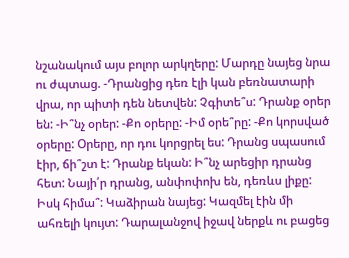նշանակում այս բոլոր արկղերը: Մարդը նայեց նրա ու ժպտաց. -Դրանցից դեռ էլի կան բեռնատարի վրա, որ պիտի դեն նետվեն: Չգիտե՞ս: Դրանք օրեր են: -Ի՞նչ օրեր: -Քո օրերը: -Իմ օրե՞րը: -Քո կորսված օրերը: Օրերը, որ դու կորցրել ես: Դրանց սպասում էիր, ճի՞շտ է: Դրանք եկան: Ի՞նչ արեցիր դրանց հետ: Նայի՛ր դրանց, անփոփոխ են, դեռևս լիքը: Իսկ հիմա՞: Կաձիրան նայեց: Կազմել էին մի ահռելի կույտ: Դարալանջով իջավ ներքև ու բացեց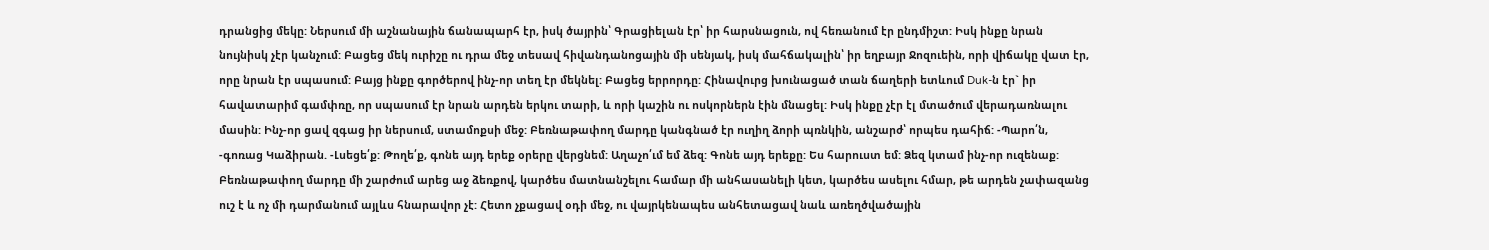դրանցից մեկը: Ներսում մի աշնանային ճանապարհ էր, իսկ ծայրին՝ Գրացիելան էր՝ իր հարսնացուն, ով հեռանում էր ընդմիշտ: Իսկ ինքը նրան նույնիսկ չէր կանչում: Բացեց մեկ ուրիշը ու դրա մեջ տեսավ հիվանդանոցային մի սենյակ, իսկ մահճակալին՝ իր եղբայր Ջոզուեին, որի վիճակը վատ էր, որը նրան էր սպասում: Բայց ինքը գործերով ինչ-որ տեղ էր մեկնել: Բացեց երրորդը: Հինավուրց խունացած տան ճաղերի ետևում Duk-ն էր` իր հավատարիմ գամփռը, որ սպասում էր նրան արդեն երկու տարի, և որի կաշին ու ոսկորներն էին մնացել: Իսկ ինքը չէր էլ մտածում վերադառնալու մասին: Ինչ-որ ցավ զգաց իր ներսում, ստամոքսի մեջ: Բեռնաթափող մարդը կանգնած էր ուղիղ ձորի պռնկին, անշարժ՝ որպես դահիճ: -Պարո՛ն, -գոռաց Կաձիրան. -Լսեցե՛ք: Թողե՛ք, գոնե այդ երեք օրերը վերցնեմ: Աղաչո՛ւմ եմ ձեզ: Գոնե այդ երեքը: Ես հարուստ եմ: Ձեզ կտամ ինչ-որ ուզենաք: Բեռնաթափող մարդը մի շարժում արեց աջ ձեռքով, կարծես մատնանշելու համար մի անհասանելի կետ, կարծես ասելու հմար, թե արդեն չափազանց ուշ է և ոչ մի դարմանում այլևս հնարավոր չէ: Հետո չքացավ օդի մեջ, ու վայրկենապես անհետացավ նաև առեղծվածային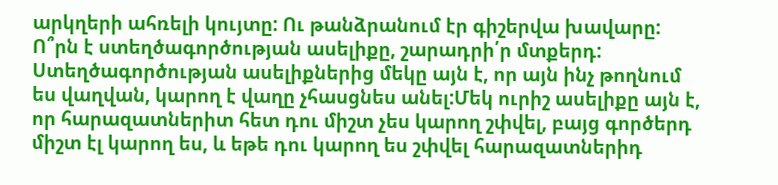արկղերի ահռելի կույտը: Ու թանձրանում էր գիշերվա խավարը:
Ո՞րն է ստեղծագործության ասելիքը, շարադրի՛ր մտքերդ:
Ստեղծագործության ասելիքներից մեկը այն է, որ այն ինչ թողնում ես վաղվան, կարող է վաղը չհասցնես անել:Մեկ ուրիշ ասելիքը այն է, որ հարազատներիտ հետ դու միշտ չես կարող շփվել, բայց գործերդ միշտ էլ կարող ես, և եթե դու կարող ես շփվել հարազատներիդ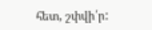հետ, շփվի՛ր: